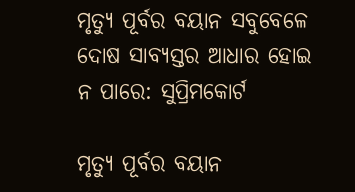ମୃତ୍ୟୁ ପୂର୍ବର ବୟାନ ସବୁବେଳେ ଦୋଷ ସାବ୍ୟସ୍ତର ଆଧାର ହୋଇ ନ ପାରେ: ସୁପ୍ରିମକୋର୍ଟ

ମୃତ୍ୟୁ ପୂର୍ବର ବୟାନ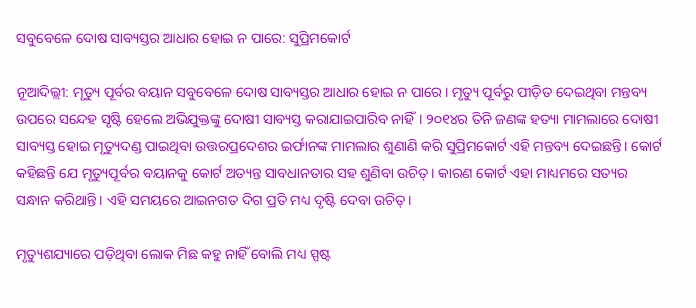ସବୁବେଳେ ଦୋଷ ସାବ୍ୟସ୍ତର ଆଧାର ହୋଇ ନ ପାରେ: ସୁପ୍ରିମକୋର୍ଟ

ନୂଆଦିଲ୍ଲୀ: ମୃତ୍ୟୁ ପୂର୍ବର ବୟାନ ସବୁବେଳେ ଦୋଷ ସାବ୍ୟସ୍ତର ଆଧାର ହୋଇ ନ ପାରେ। ମୃତ୍ୟୁ ପୂର୍ବରୁ ପୀଡ଼ିତ ଦେଇଥିବା ମନ୍ତବ୍ୟ ଉପରେ ସନ୍ଦେହ ସୃଷ୍ଟି ହେଲେ ଅଭିଯୁକ୍ତଙ୍କୁ ଦୋଷୀ ସାବ୍ୟସ୍ତ କରାଯାଇପାରିବ ନାହିଁ। ୨୦୧୪ର ତିନି ଜଣଙ୍କ ହତ୍ୟା ମାମଲାରେ ଦୋଷୀ ସାବ୍ୟସ୍ତ ହୋଇ ମୃତ୍ୟୁଦଣ୍ଡ ପାଇଥିବା ଉତ୍ତରପ୍ରଦେଶର ଇର୍ଫାନଙ୍କ ମାମଲାର ଶୁଣାଣି କରି ସୁପ୍ରିମକୋର୍ଟ ଏହି ମନ୍ତବ୍ୟ ଦେଇଛନ୍ତି। କୋର୍ଟ କହିଛନ୍ତି ଯେ ମୃତ୍ୟୁପୂର୍ବର ବୟାନକୁ କୋର୍ଟ ଅତ୍ୟନ୍ତ ସାବଧାନତାର ସହ ଶୁଣିବା ଉଚିତ୍‌। କାରଣ କୋର୍ଟ ଏହା ମାଧ୍ୟମରେ ସତ୍ୟର ସନ୍ଧାନ କରିଥାନ୍ତି। ଏହି ସମୟରେ ଆଇନଗତ ଦିଗ ପ୍ରତି ମଧ୍ୟ ଦୃଷ୍ଟି ଦେବା ଉଚିତ୍‌।

ମୃତ୍ୟୁଶଯ୍ୟାରେ ପଡ଼ିଥିବା ଲୋକ ମିଛ କହୁ ନାହିଁ ବୋଲି ମଧ୍ୟ ସ୍ପଷ୍ଟ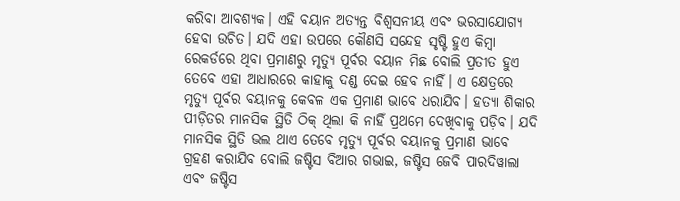କରିବା ଆବଶ୍ୟକ। ଏହି ବୟାନ ଅତ୍ୟନ୍ତ ବିଶ୍ବସନୀୟ ଏବଂ ଭରସାଯୋଗ୍ୟ ହେବା ଉଚିତ। ଯଦି ଏହା ଉପରେ କୌଣସି ସନ୍ଦେହ ସୃଷ୍ଟି ହୁଏ କିମ୍ବା ରେକର୍ଡରେ ଥିବା ପ୍ରମାଣରୁ ମୃତ୍ୟୁ ପୂର୍ବର ବୟାନ ମିଛ ବୋଲି ପ୍ରତୀତ ହୁଏ ତେବେ ଏହା ଆଧାରରେ କାହାକୁ ଦଣ୍ଡ ଦେଇ ହେବ ନାହିଁ। ଏ କ୍ଷେତ୍ରରେ ମୃତ୍ୟୁ ପୂର୍ବର ବୟାନକୁ କେବଳ ଏକ ପ୍ରମାଣ ଭାବେ ଧରାଯିବ। ହତ୍ୟା ଶିକାର ପୀଡ଼ିତର ମାନସିକ ସ୍ଥିତି ଠିକ୍‌ ଥିଲା କି ନାହିଁ ପ୍ରଥମେ ଦେଖିବାକୁ ପଡ଼ିବ। ଯଦି ମାନସିକ ସ୍ଥିତି ଭଲ ଥାଏ ତେବେ ମୃତ୍ୟୁ ପୂର୍ବର ବୟାନକୁ ପ୍ରମାଣ ଭାବେ ଗ୍ରହଣ କରାଯିବ ବୋଲି ଜଷ୍ଟିସ ବିଆର ଗଭାଇ, ଜଷ୍ଟିସ ଜେବି ପାରଦିୱାଲା ଏବଂ ଜଷ୍ଟିସ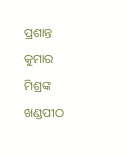ପ୍ରଶାନ୍ତ କୁମାର ମିଶ୍ରଙ୍କ ଖଣ୍ଡପୀଠ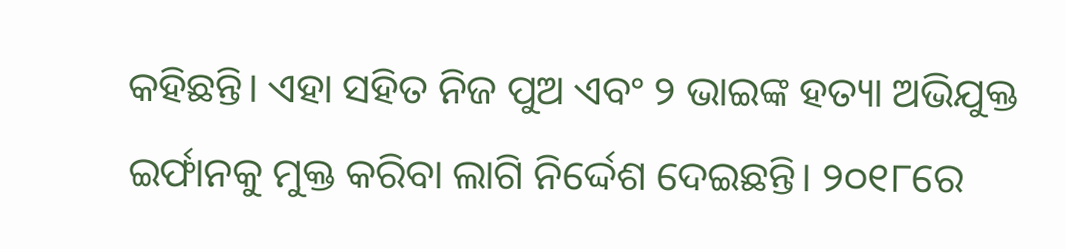କହିଛନ୍ତି। ଏହା ସହିତ ନିଜ ପୁଅ ଏବଂ ୨ ଭାଇଙ୍କ ହତ୍ୟା ଅଭିଯୁକ୍ତ ଇର୍ଫାନକୁ ମୁକ୍ତ କରିବା ଲାଗି ନିର୍ଦ୍ଦେଶ ଦେଇଛନ୍ତି। ୨୦୧୮ରେ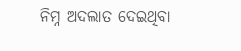ନିମ୍ନ ଅଦଲାତ ଦେଇଥିବା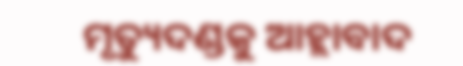ମୃତ୍ୟୁଦଣ୍ଡକୁ ଆହ୍ଲାବାଦ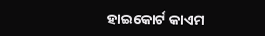ହାଇକୋର୍ଟ କାଏମ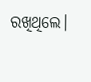ରଖିଥିଲେ।